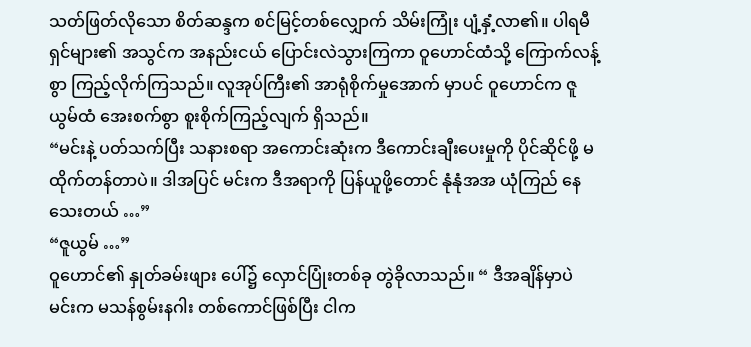သတ်ဖြတ်လိုသော စိတ်ဆန္ဒက စင်မြင့်တစ်လျှောက် သိမ်းကြုံး ပျံ့နှံ့လာ၏။ ပါရမီရှင်များ၏ အသွင်က အနည်းငယ် ပြောင်းလဲသွားကြကာ ဝူဟောင်ထံသို့ ကြောက်လန့်စွာ ကြည့်လိုက်ကြသည်။ လူအုပ်ကြီး၏ အာရုံစိုက်မှုအောက် မှာပင် ဝူဟောင်က ဇူယွမ်ထံ အေးစက်စွာ စူးစိုက်ကြည့်လျက် ရှိသည်။
“မင်းနဲ့ ပတ်သက်ပြီး သနားစရာ အကောင်းဆုံးက ဒီကောင်းချီးပေးမှုကို ပိုင်ဆိုင်ဖို့ မထိုက်တန်တာပဲ။ ဒါအပြင် မင်းက ဒီအရာကို ပြန်ယူဖို့တောင် နုံနုံအအ ယုံကြည် နေသေးတယ် …”
“ဇူယွမ် …”
ဝူဟောင်၏ နှုတ်ခမ်းဖျား ပေါ်၌ လှောင်ပြုံးတစ်ခု တွဲခိုလာသည်။ “ ဒီအချိန်မှာပဲ မင်းက မသန်စွမ်းနဂါး တစ်ကောင်ဖြစ်ပြီး ငါက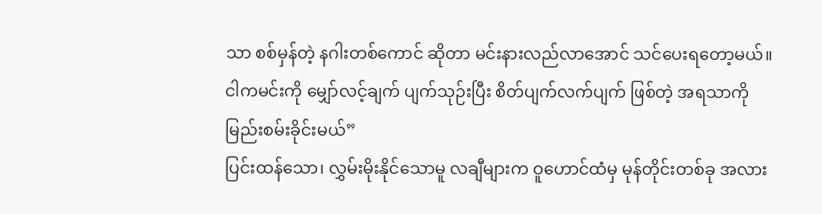သာ စစ်မှန်တဲ့ နဂါးတစ်ကောင် ဆိုတာ မင်းနားလည်လာအောင် သင်ပေးရတော့မယ်။
ငါကမင်းကို မျှော်လင့်ချက် ပျက်သုဉ်းပြီး စိတ်ပျက်လက်ပျက် ဖြစ်တဲ့ အရသာကို မြည်းစမ်းခိုင်းမယ်”
ပြင်းထန်သော၊ လွှမ်းမိုးနိုင်သောမူ လချီများက ဝူဟောင်ထံမှ မုန်တိုင်းတစ်ခု အလား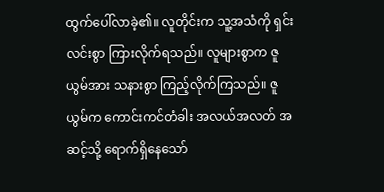ထွက်ပေါ်လာခဲ့၏။ လူတိုင်းက သူ့အသံကို ရှင်းလင်းစွာ ကြားလိုက်ရသည်။ လူများစွာက ဇူယွမ်အား သနားစွာ ကြည့်လိုက်ကြသည်။ ဇူယွမ်က ကောင်းကင်တံခါး အလယ်အလတ် အဆင့်သို့ ရောက်ရှိနေသော်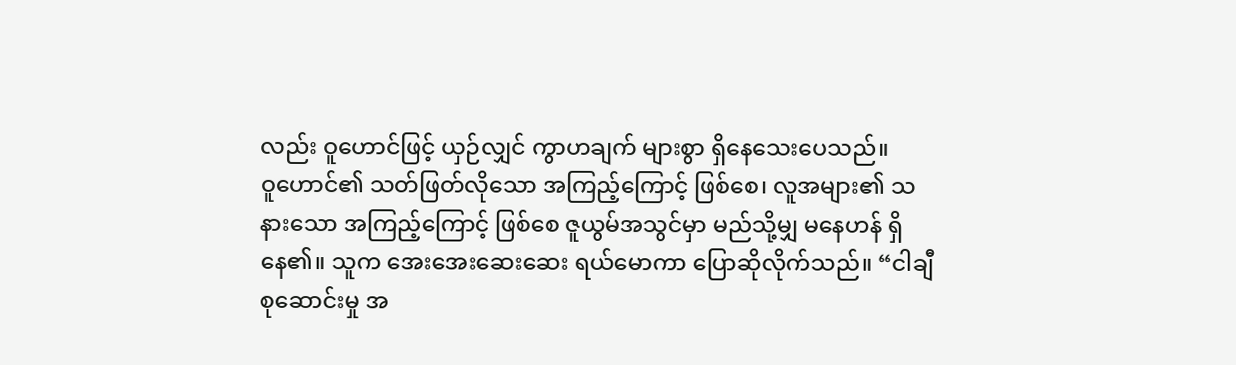လည်း ဝူဟောင်ဖြင့် ယှဉ်လျှင် ကွာဟချက် များစွာ ရှိနေသေးပေသည်။
ဝူဟောင်၏ သတ်ဖြတ်လိုသော အကြည့်ကြောင့် ဖြစ်စေ၊ လူအများ၏ သနားသော အကြည့်ကြောင့် ဖြစ်စေ ဇူယွမ်အသွင်မှာ မည်သို့မျှ မနေဟန် ရှိနေ၏။ သူက အေးအေးဆေးဆေး ရယ်မောကာ ပြောဆိုလိုက်သည်။ “ငါချီစုဆောင်းမှု အ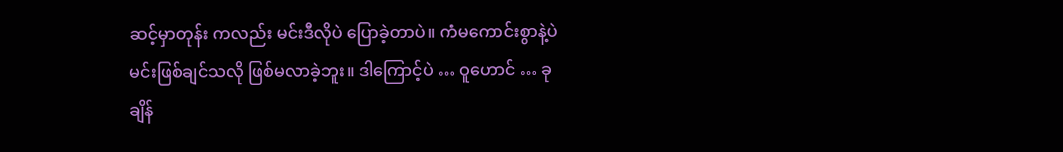ဆင့်မှာတုန်း ကလည်း မင်းဒီလိုပဲ ပြောခဲ့တာပဲ။ ကံမကောင်းစွာနဲ့ပဲ မင်းဖြစ်ချင်သလို ဖြစ်မလာခဲ့ဘူး။ ဒါကြောင့်ပဲ … ဝူဟောင် … ခုချိန်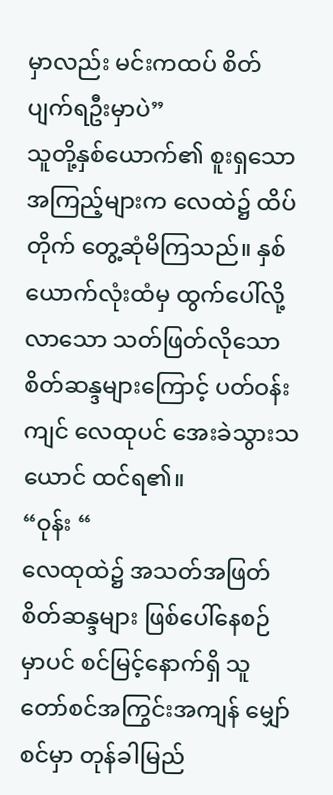မှာလည်း မင်းကထပ် စိတ်ပျက်ရဦးမှာပဲ”
သူတို့နှစ်ယောက်၏ စူးရှသော အကြည့်များက လေထဲ၌ ထိပ်တိုက် တွေ့ဆုံမိကြသည်။ နှစ်ယောက်လုံးထံမှ ထွက်ပေါ်လို့လာသော သတ်ဖြတ်လိုသော စိတ်ဆန္ဒများကြောင့် ပတ်ဝန်းကျင် လေထုပင် အေးခဲသွားသယောင် ထင်ရ၏။
“ဝုန်း “
လေထုထဲ၌ အသတ်အဖြတ် စိတ်ဆန္ဒများ ဖြစ်ပေါ်နေစဉ် မှာပင် စင်မြင့်နောက်ရှိ သူတော်စင်အကြွင်းအကျန် မျှော်စင်မှာ တုန်ခါမြည်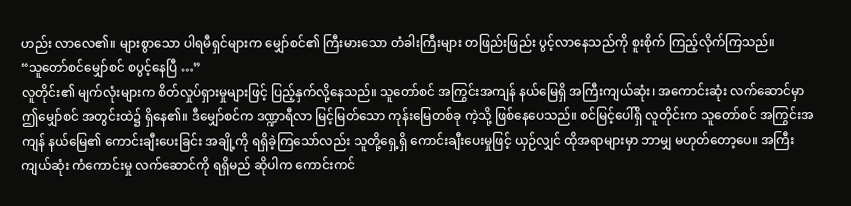ဟည်း လာလေ၏။ များစွာသော ပါရမီရှင်များက မျှော်စင်၏ ကြီးမားသော တံခါးကြီးများ တဖြည်းဖြည်း ပွင့်လာနေသည်ကို စူးစိုက် ကြည့်လိုက်ကြသည်။
“သူတော်စင်မျှော်စင် စပွင့်နေပြီ …”
လူတိုင်း၏ မျက်လုံးများက စိတ်လှုပ်ရှားမှုများဖြင့် ပြည့်နှက်လို့နေသည်။ သူတော်စင် အကြွင်းအကျန် နယ်မြေရှိ အကြီးကျယ်ဆုံး၊ အကောင်းဆုံး လက်ဆောင်မှာ ဤမျှော်စင် အတွင်းထဲ၌ ရှိနေ၏။ ဒီမျှော်စင်က ဒဏ္ဍာရီလာ မြင့်မြတ်သော ကုန်းမြေတစ်ခု ကဲ့သို့ ဖြစ်နေပေသည်။ စင်မြင့်ပေါ်ရှိ လူတိုင်းက သူတော်စင် အကြွင်းအကျန် နယ်မြေ၏ ကောင်းချီးပေးခြင်း အချို့ကို ရရှိခဲ့ကြသော်လည်း သူတို့ရှေ့ရှိ ကောင်းချီးပေးမှုဖြင့် ယှဉ်လျှင် ထိုအရာများမှာ ဘာမျှ မဟုတ်တော့ပေ။ အကြီးကျယ်ဆုံး ကံကောင်းမှု လက်ဆောင်ကို ရရှိမည် ဆိုပါက ကောင်းကင်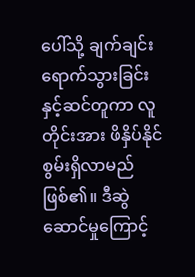ပေါ်သို့ ချက်ချင်းရောက်သွားခြင်း နှင့်ဆင်တူကာ လူတိုင်းအား ဖိနှိပ်နိုင်စွမ်းရှိလာမည် ဖြစ်၏။ ဒီဆွဲဆောင်မှုကြောင့်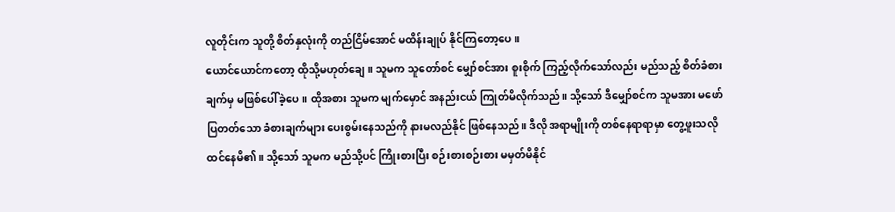လူတိုင်းက သူတို့ စိတ်နှလုံးကို တည်ငြိမ်အောင် မထိန်းချုပ် နိုင်ကြတော့ပေ။
ယောင်ယောင်ကတော့ ထိုသို့မဟုတ်ချေ။ သူမက သူတော်စင် မျှော်စင်အား စူးစိုက် ကြည့်လိုက်သော်လည်း မည်သည့် စိတ်ခံစားချက်မှ မဖြစ်ပေါ်ခဲ့ပေ။ ထိုအစား သူမက မျက်မှောင် အနည်းငယ် ကြုတ်မိလိုက်သည်။ သို့သော် ဒီမျှော်စင်က သူမအား မဖော်ပြတတ်သော ခံစားချက်များ ပေးစွမ်းနေသည်ကို နားမလည်နိုင် ဖြစ်နေသည်။ ဒီလို အရာမျိုးကို တစ်နေရာရာမှာ တွေ့ဖူးသလို ထင်နေမိ၏။ သို့သော် သူမက မည်သို့ပင် ကြိုးစားပြီး စဉ်းစားစဉ်းစား မမှတ်မိနိုင်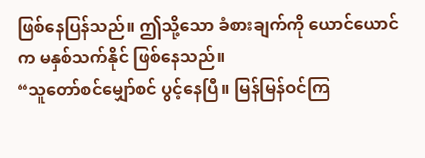ဖြစ်နေပြန်သည်။ ဤသို့သော ခံစားချက်ကို ယောင်ယောင်က မနှစ်သက်နိုင် ဖြစ်နေသည်။
“သူတော်စင်မျှော်စင် ပွင့်နေပြီ။ မြန်မြန်ဝင်ကြ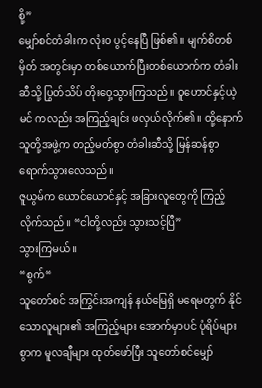စို့”
မျှော်စင်တံခါးက လုံးဝ ပွင့်နေပြီ ဖြစ်၏။ မျက်စိတစ်မှိတ် အတွင်းမှာ တစ်ယောက်ပြီးတစ်ယောက်က တံခါးဆီသို့ ပြွတ်သိပ် တိုးဝှေ့သွားကြသည်။ ဝူဟောင်နှင့်ယဲ့မင် ကလည်း အကြည့်ချင်း ဖလှယ်လိုက်၏။ ထို့နောက် သူတို့အဖွဲ့က တည့်မတ်စွာ တံခါးဆီသို့ မြန်ဆန်စွာ ရောက်သွားလေသည်။
ဇူယွမ်က ယောင်ယောင်နှင့် အခြားလူတွေကို ကြည့်လိုက်သည်။ “ငါတို့လည်း သွားသင့်ပြီ”
သွားကြမယ်။
“စွက်“
သူတော်စင် အကြွင်းအကျန် နယ်မြေရှိ မရေမတွက် နိုင်သောလူများ၏ အကြည့်များ အောက်မှာပင် ပုံရိပ်များစွာက မူလချီများ ထုတ်ဖော်ပြီး သူတော်စင်မျှော်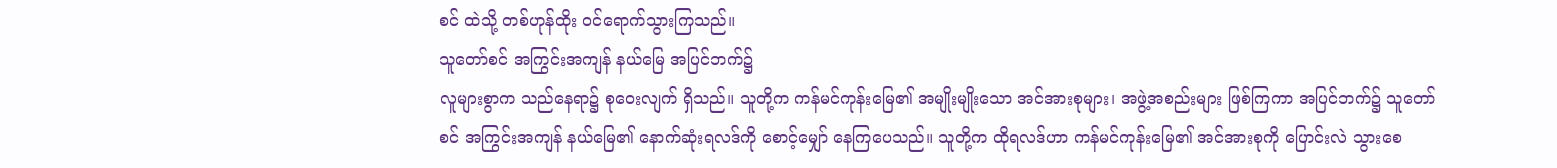စင် ထဲသို့ တစ်ဟုန်ထိုး ဝင်ရောက်သွားကြသည်။
သူတော်စင် အကြွင်းအကျန် နယ်မြေ အပြင်ဘက်၌
လူများစွာက သည်နေရာ၌ စုဝေးလျက် ရှိသည်။ သူတို့က ကန်မင်ကုန်းမြေ၏ အမျိုးမျိုးသော အင်အားစုများ၊ အဖွဲ့အစည်းများ ဖြစ်ကြကာ အပြင်ဘက်၌ သူတော်စင် အကြွင်းအကျန် နယ်မြေ၏ နောက်ဆုံးရလဒ်ကို စောင့်မျှော် နေကြပေသည်။ သူတို့က ထိုရလဒ်ဟာ ကန်မင်ကုန်းမြေ၏ အင်အားစုကို ပြောင်းလဲ သွားစေ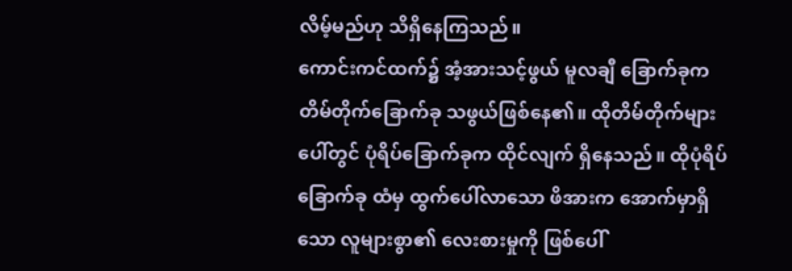လိမ့်မည်ဟု သိရှိနေကြသည်။
ကောင်းကင်ထက်၌ အံ့အားသင့်ဖွယ် မူလချီ ခြောက်ခုက တိမ်တိုက်ခြောက်ခု သဖွယ်ဖြစ်နေ၏။ ထိုတိမ်တိုက်များ ပေါ်တွင် ပုံရိပ်ခြောက်ခုက ထိုင်လျက် ရှိနေသည်။ ထိုပုံရိပ်ခြောက်ခု ထံမှ ထွက်ပေါ်လာသော ဖိအားက အောက်မှာရှိသော လူများစွာ၏ လေးစားမှုကို ဖြစ်ပေါ်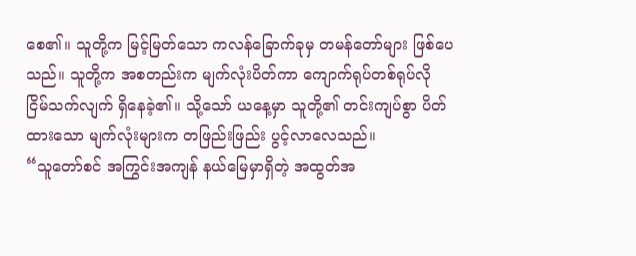စေ၏။ သူတို့က မြင့်မြတ်သော ကလန်ခြောက်ခုမှ တမန်တော်များ ဖြစ်ပေသည်။ သူတို့က အစတည်းက မျက်လုံးပိတ်ကာ ကျောက်ရုပ်တစ်ရုပ်လို ငြိမ်သက်လျက် ရှိနေခဲ့၏။ သို့သော် ယနေ့မှာ သူတို့၏ တင်းကျပ်စွာ ပိတ်ထားသော မျက်လုံးများက တဖြည်းဖြည်း ပွင့်လာလေသည်။
“သူတော်စင် အကြွင်းအကျန် နယ်မြေမှာရှိတဲ့ အထွတ်အ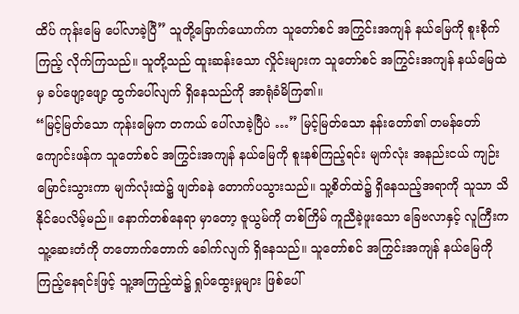ထိပ် ကုန်းမြေ ပေါ်လာခဲ့ပြီ” သူတို့ခြောက်ယောက်က သူတော်စင် အကြွင်းအကျန် နယ်မြေကို စူးစိုက်ကြည့် လိုက်ကြသည်။ သူတို့သည် ထူးဆန်းသော လှိုင်းများက သူတော်စင် အကြွင်းအကျန် နယ်မြေထဲမှ ခပ်ဖျော့ဖျော့ ထွက်ပေါ်လျက် ရှိနေသည်ကို အာရုံခံမိကြ၏။
“မြင့်မြတ်သော ကုန်းမြေက တကယ် ပေါ်လာခဲ့ပြီပဲ …” မြင့်မြတ်သော နန်းတော်၏ တမန်တော် ကျောင်းဖန်က သူတော်စင် အကြွင်းအကျန် နယ်မြေကို စူးနစ်ကြည့်ရင်း မျက်လုံး အနည်းငယ် ကျဉ်းမြောင်းသွားကာ မျက်လုံးထဲ၌ ဖျတ်ခနဲ တောက်ပသွားသည်။ သူ့စိတ်ထဲ၌ ရှိနေသည့်အရာကို သူသာ သိနိုင်ပေလိမ့်မည်။ နောက်တစ်နေရာ မှာတော့ ဇူယွမ်ကို တစ်ကြိမ် ကူညီခဲ့ဖူးသော ခြေဗလာနှင့် လူကြီးက သူ့ဆေးတံကို တတောက်တောက် ခေါက်လျက် ရှိနေသည်။ သူတော်စင် အကြွင်းအကျန် နယ်မြေကို ကြည့်နေရင်းဖြင့် သူ့အကြည့်ထဲ၌ ရှုပ်ထွေးမှုများ ဖြစ်ပေါ်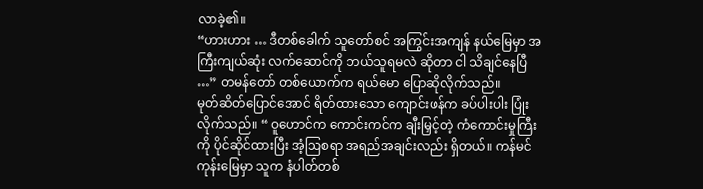လာခဲ့၏။
“ဟားဟား … ဒီတစ်ခေါက် သူတော်စင် အကြွင်းအကျန် နယ်မြေမှာ အကြီးကျယ်ဆုံး လက်ဆောင်ကို ဘယ်သူရမလဲ ဆိုတာ ငါ သိချင်နေပြီ …” တမန်တော် တစ်ယောက်က ရယ်မော ပြောဆိုလိုက်သည်။
မုတ်ဆိတ်ပြောင်အောင် ရိတ်ထားသော ကျောင်းဖန်က ခပ်ပါးပါး ပြုံးလိုက်သည်။ “ ဝူဟောင်က ကောင်းကင်က ချီးမြှင့်တဲ့ ကံကောင်းမှုကြီးကို ပိုင်ဆိုင်ထားပြီး အံ့ဩစရာ အရည်အချင်းလည်း ရှိတယ်။ ကန်မင်ကုန်းမြေမှာ သူက နံပါတ်တစ်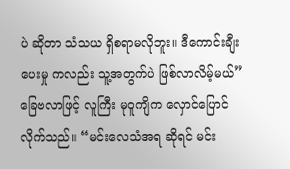ပဲ ဆိုတာ သံသယ ရှိစရာမလိုဘူး။ ဒီကောင်းချီးပေးမှု ကလည်း သူ့အတွက်ပဲ ဖြစ်လာလိမ့်မယ်”
ခြေဗလာဖြင့် လူကြီး မုဝူကျိက လှောင်ပြောင်လိုက်သည်။ “မင်းလေသံအရ ဆိုရင် မင်း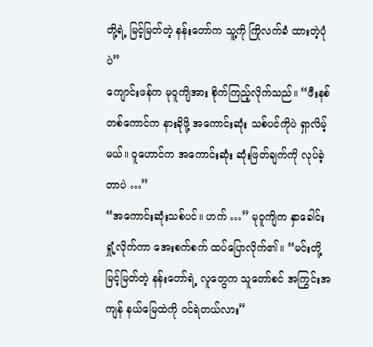တို့ရဲ့ မြင့်မြတ်တဲ့ နန်းတော်က သူ့ကို ကြိုလက်ခံ ထားတဲ့ပုံပဲ”
ကျောင်းဖန်က မုဝူကျိအား စိုက်ကြည့်လိုက်သည်။ “ဖီးနစ်တစ်ကောင်က နားခိုဖို့ အကောင်းဆုံး သစ်ပင်ကိုပဲ ရှာလိမ့်မယ်။ ဝူဟောင်က အကောင်းဆုံး ဆုံးဖြတ်ချက်ကို လုပ်ခဲ့တာပဲ …”
“အကောင်းဆုံးသစ်ပင်။ ဟက် …” မုဝူကျိက နှာခေါင်းရှုံ့လိုက်ကာ အေးစက်စက် ထပ်ပြောလိုက်၏။ “မင်းတို့ မြင့်မြတ်တဲ့ နန်းတော်ရဲ့ လူတွေက သူတော်စင် အကြွင်းအကျန် နယ်မြေထဲကို ဝင်ရဲတယ်လား”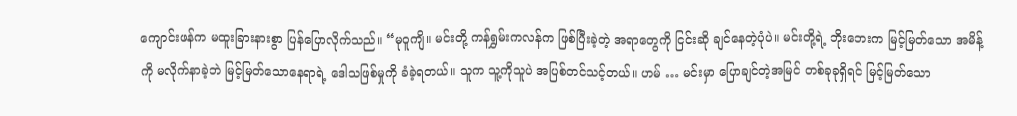ကျောင်းဖန်က မထူးခြားနားစွာ ပြန်ပြောလိုက်သည်။ “မုဝူကျိ။ မင်းတို့ ကန်ရွှမ်းကလန်က ဖြစ်ပြီးခဲ့တဲ့ အရာတွေကို ငြင်းဆို ချင်နေတဲ့ပုံပဲ။ မင်းတို့ရဲ့ ဘိုးဘေးက မြင့်မြတ်သော အမိန့်ကို မလိုက်နာခဲ့ဘဲ မြင့်မြတ်သောနေရာရဲ့ ဒေါသဖြစ်မှုကို ခံခဲ့ရတယ်။ သူက သူ့ကိုသူပဲ အပြစ်တင်သင့်တယ်။ ဟမ် … မင်းမှာ ပြောချင်တဲ့အမြင် တစ်ခုခုရှိရင် မြင့်မြတ်သော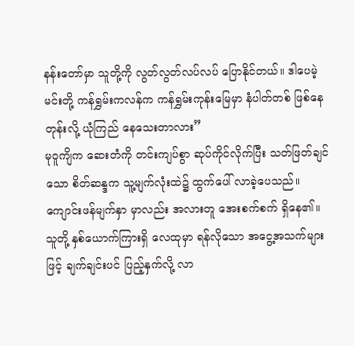နန်းတော်မှာ သူတို့ကို လွတ်လွတ်လပ်လပ် ပြောနိုင်တယ်။ ဒါပေမဲ့ မင်းတို့ ကန်ရွှမ်းကလန်က ကန်ရွှမ်းကုန်းမြေမှာ နံပါတ်တစ် ဖြစ်နေတုန်းလို့ ယုံကြည် နေသေးတာလား”
မုဝူကျိက ဆေးတံကို တင်းကျပ်စွာ ဆုပ်ကိုင်လိုက်ပြီး သတ်ဖြတ်ချင်သော စိတ်ဆန္ဒက သူ့မျက်လုံးထဲ၌ ထွက်ပေါ် လာခဲ့ပေသည်။ ကျောင်းဖန်မျက်နှာ မှာလည်း အလားတူ အေးစက်စက် ရှိနေ၏။ သူတို့ နှစ်ယောက်ကြားရှိ လေထုမှာ ရန်လိုသော အငွေ့အသက်များဖြင့် ချက်ချင်းပင် ပြည့်နှက်လို့ လာ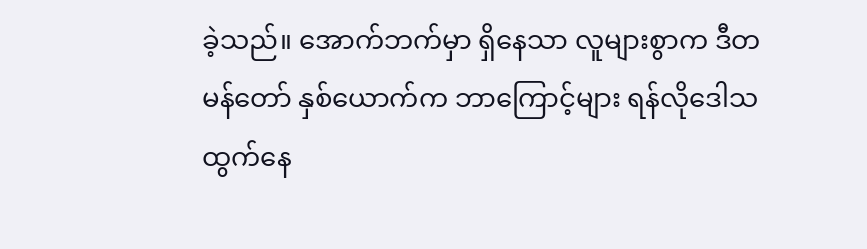ခဲ့သည်။ အောက်ဘက်မှာ ရှိနေသာ လူများစွာက ဒီတမန်တော် နှစ်ယောက်က ဘာကြောင့်များ ရန်လိုဒေါသ ထွက်နေ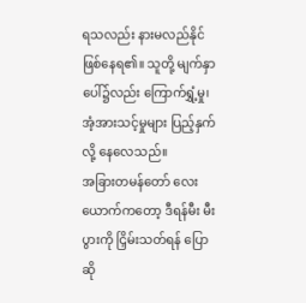ရသလည်း နားမလည်နိုင် ဖြစ်နေရ၏။ သူတို့ မျက်နှာပေါ်၌လည်း ကြောက်ရွှံ့မှု၊ အံ့အားသင့်မှုများ ပြည့်နှက်လို့ နေလေသည်။
အခြားတမန်တော် လေးယောက်ကတော့ ဒီရန်မီး မီးပွားကို ငြှိမ်းသတ်ရန် ပြောဆို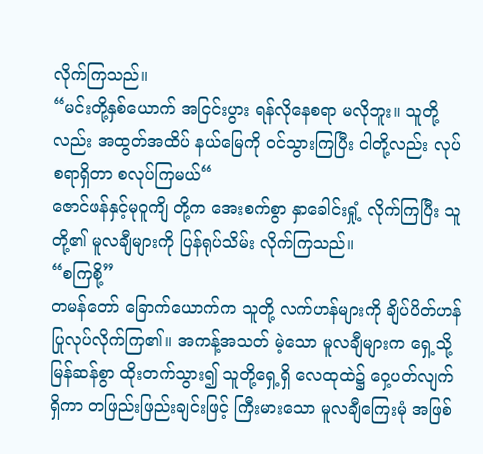လိုက်ကြသည်။
“မင်းတို့နှစ်ယောက် အငြင်းပွား ရန်လိုနေစရာ မလိုဘူး။ သူတို့လည်း အထွတ်အထိပ် နယ်မြေကို ဝင်သွားကြပြီး ငါတို့လည်း လုပ်စရာရှိတာ စလုပ်ကြမယ်“
ဇောင်ဖန်နှင့်မုဝူကျိ တို့က အေးစက်စွာ နှာခေါင်းရှုံ့ လိုက်ကြပြီး သူတို့၏ မူလချီများကို ပြန်ရုပ်သိမ်း လိုက်ကြသည်။
“စကြစို့”
တမန်တော် ခြောက်ယောက်က သူတို့ လက်ဟန်များကို ချိပ်ပိတ်ဟန် ပြုလုပ်လိုက်ကြ၏။ အကန့်အသတ် မဲ့သော မူလချီများက ရှေ့သို့မြန်ဆန်စွာ ထိုးတက်သွား၍ သူတို့ရှေ့ရှိ လေထုထဲ၌ ဝှေ့ပတ်လျက်ရှိကာ တဖြည်းဖြည်းချင်းဖြင့် ကြီးမားသော မူလချီကြေးမုံ အဖြစ်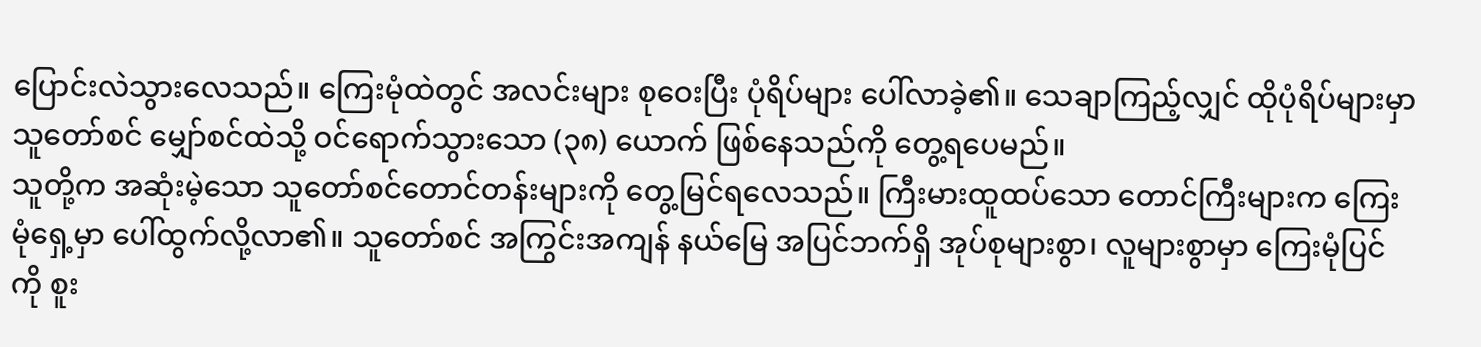ပြောင်းလဲသွားလေသည်။ ကြေးမုံထဲတွင် အလင်းများ စုဝေးပြီး ပုံရိပ်များ ပေါ်လာခဲ့၏။ သေချာကြည့်လျှင် ထိုပုံရိပ်များမှာ သူတော်စင် မျှော်စင်ထဲသို့ ဝင်ရောက်သွားသော (၃၈) ယောက် ဖြစ်နေသည်ကို တွေ့ရပေမည်။
သူတို့က အဆုံးမဲ့သော သူတော်စင်တောင်တန်းများကို တွေ့မြင်ရလေသည်။ ကြီးမားထူထပ်သော တောင်ကြီးများက ကြေးမုံရှေ့မှာ ပေါ်ထွက်လို့လာ၏။ သူတော်စင် အကြွင်းအကျန် နယ်မြေ အပြင်ဘက်ရှိ အုပ်စုများစွာ၊ လူများစွာမှာ ကြေးမုံပြင်ကို စူး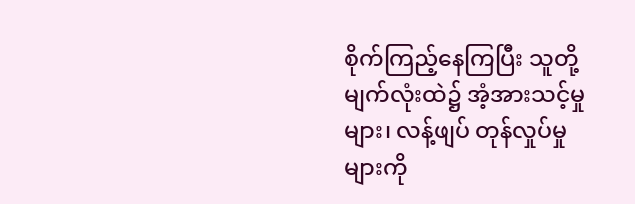စိုက်ကြည့်နေကြပြီး သူတို့ မျက်လုံးထဲ၌ အံ့အားသင့်မှုများ၊ လန့်ဖျပ် တုန်လှုပ်မှု များကို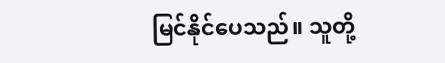မြင်နိုင်ပေသည်။ သူတို့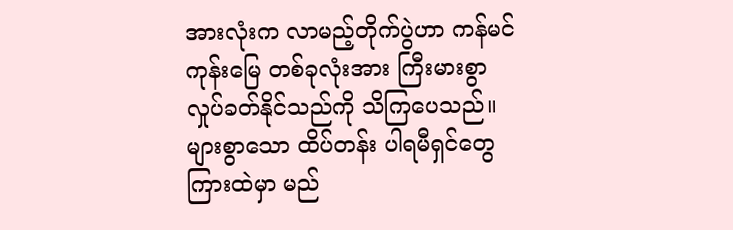အားလုံးက လာမည့်တိုက်ပွဲဟာ ကန်မင်ကုန်းမြေ တစ်ခုလုံးအား ကြီးမားစွာ လှုပ်ခတ်နိုင်သည်ကို သိကြပေသည်။ များစွာသော ထိပ်တန်း ပါရမီရှင်တွေ ကြားထဲမှာ မည်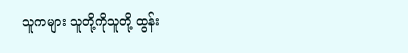သူကများ သူတို့ကိုသူတို့ ထွန်း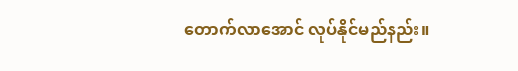တောက်လာအောင် လုပ်နိုင်မည်နည်း။